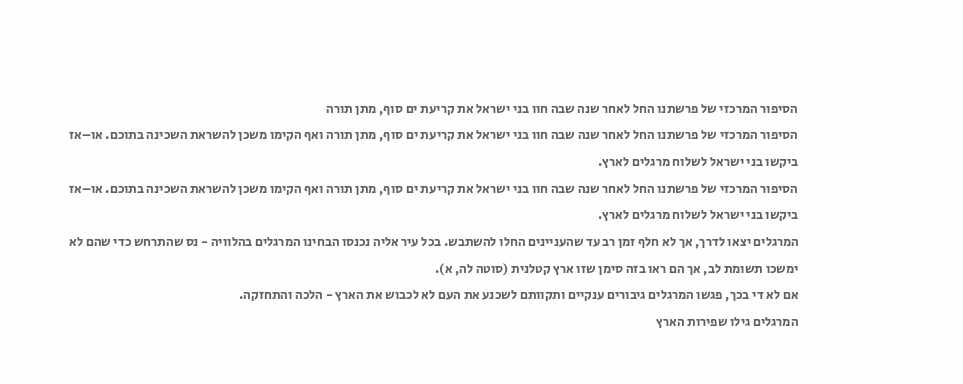הסיפור המרכזי של פרשתנו החל לאחר שנה שבה חוו בני ישראל את קריעת ים סוף, מתן תורה
הסיפור המרכזי של פרשתנו החל לאחר שנה שבה חוו בני ישראל את קריעת ים סוף, מתן תורה ואף הקימו משכן להשראת השכינה בתוכם. או–אז ביקשו בני ישראל לשלוח מרגלים לארץ.
הסיפור המרכזי של פרשתנו החל לאחר שנה שבה חוו בני ישראל את קריעת ים סוף, מתן תורה ואף הקימו משכן להשראת השכינה בתוכם. או–אז ביקשו בני ישראל לשלוח מרגלים לארץ.
המרגלים יצאו לדרך, אך לא חלף זמן רב עד שהעניינים החלו להשתבש. בכל עיר אליה נכנסו הבחינו המרגלים בהלוויה - נס שהתרחש כדי שהם לא ימשכו תשומת לב, אך הם ראו בזה סימן שזו ארץ קטלנית (סוטה לה, א).
אם לא די בכך, פגשו המרגלים גיבורים ענקיים ותקוותם לשכנע את העם לא לכבוש את הארץ - הלכה והתחזקה.
המרגלים גילו שפירות הארץ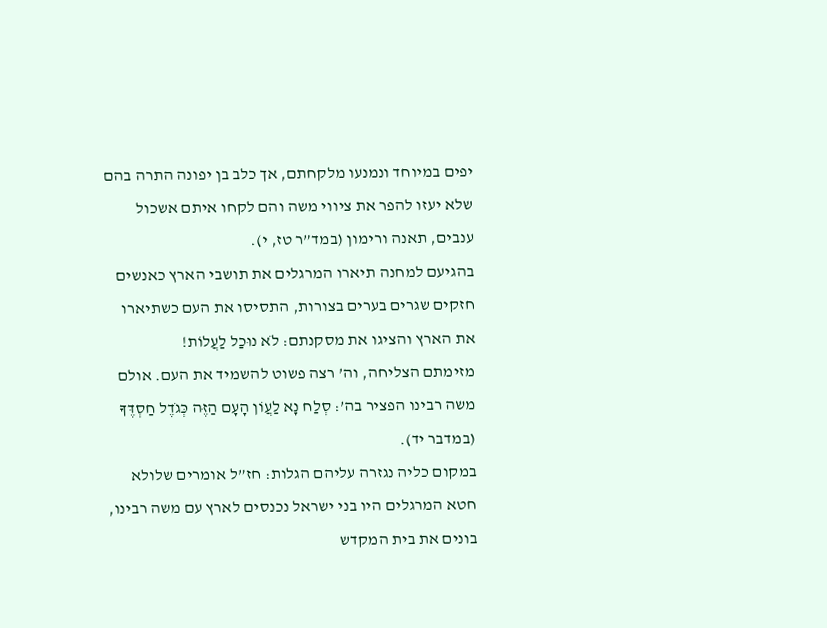יפים במיוחד ונמנעו מלקחתם, אך כלב בן יפונה התרה בהם שלא יעזו להפר את ציווי משה והם לקחו איתם אשכול ענבים, תאנה ורימון (במד”ר טז, י).
בהגיעם למחנה תיארו המרגלים את תושבי הארץ כאנשים חזקים שגרים בערים בצורות, התסיסו את העם כשתיארו את הארץ והציגו את מסקנתם: לֹא נוּכַל לַעֲלוֹת!
מזימתם הצליחה, וה’ רצה פשוט להשמיד את העם. אולם משה רבינו הפציר בה’: סְלַח נָא לַעֲוֹן הָעָם הַזֶּה כְּגֹדֶל חַסְדֶּךָ (במדבר יד).
במקום כליה נגזרה עליהם הגלות: חז”ל אומרים שלולא חטא המרגלים היו בני ישראל נכנסים לארץ עם משה רבינו, בונים את בית המקדש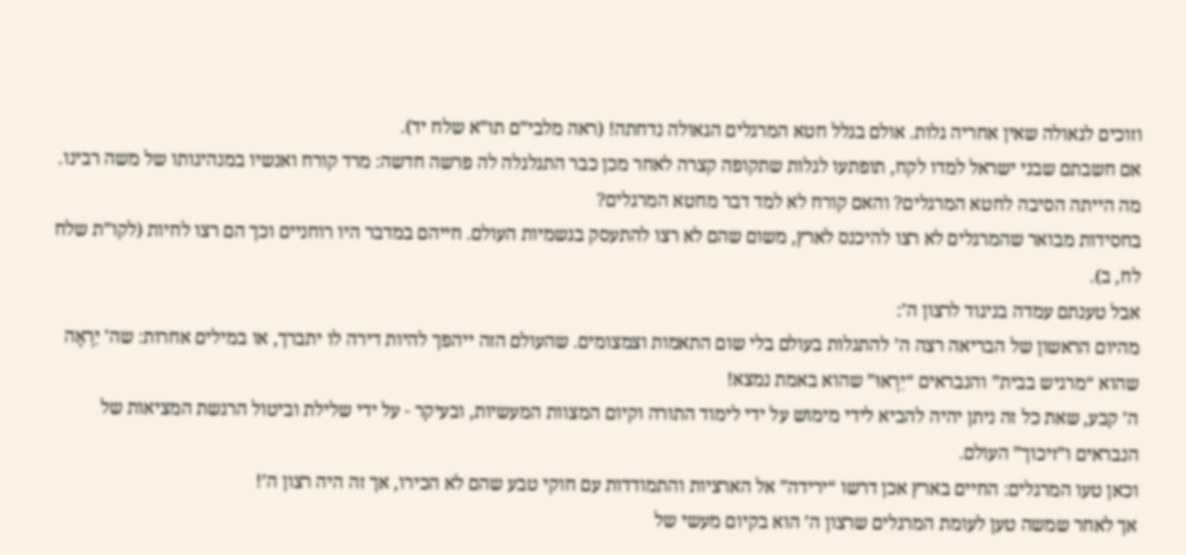וזוכים לגאולה שאין אחריה גלות. אולם בגלל חטא המרגלים הגאולה נדחתה! (ראה מלבי”ם תו”א שלח יד).
אם חשבתם שבני ישראל למדו לקח, תופתעו לגלות שתקופה קצרה לאחר מכן כבר התגלגלה לה פרשה חדשה: מרד קורח ואנשיו במנהיגותו של משה רבינו.
מה הייתה הסיבה לחטא המרגלים? והאם קורח לא למד דבר מחטא המרגלים?
בחסידות מבואר שהמרגלים לא רצו להיכנס לארץ, משום שהם לא רצו להתעסק בגשמיות העולם. חייהם במדבר היו רוחניים וכך הם רצו לחיות (לקו”ת שלח לח, ב).
אבל טענתם עמדה בניגוד לרצון ה’:
מהיום הראשון של הבריאה רצה ה’ להתגלות בעולם בלי שום התאמות וצמצומים. שהעולם הזה ייהפך להיות דירה לו יתברך, או במילים אחרות: שה’ יַרְאֶה שהוא “מרגיש בבית” והנבראים “יִרְאוּ” שהוא באמת נמצא!
ה’ קבע, שאת כל זה ניתן יהיה להביא לידי מימוש על ידי לימוד התורה וקיום המצוות המעשיות, ובעיקר - על ידי שלילת וביטול הרגשת המציאות של הנבראים ו”זיכוך” העולם.
וכאן טעו המרגלים: החיים בארץ אכן דרשו “ירידה” אל הארציות והתמודדות עם חוקי טבע שהם לא הכירו, אך זה היה רצון ה’!
אך לאחר שמשה טען לעומת המרגלים שרצון ה’ הוא בקיום מעשי של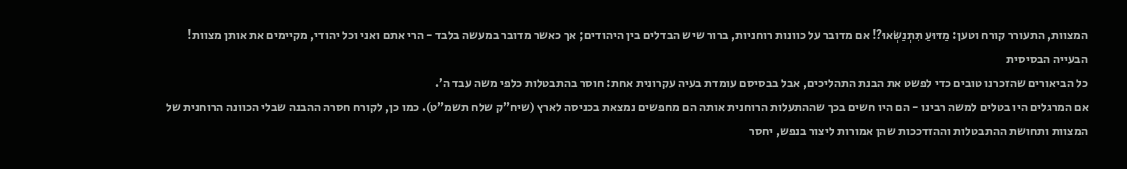המצוות, התעורר קורח וטען: מַדּוּעַ תִּתְנַשְּׂאוּ?! אם מדובר על כוונות רוחניות, ברור שיש הבדלים בין היהודים; אך כאשר מדובר במעשה בלבד - הרי אתם ואני וכל יהודי, מקיימים את אותן מצוות!
הבעייה הבסיסית
כל הביאורים שהזכרנו טובים כדי לפשט את הבנת התהליכים, אבל בבסיסם עומדת בעיה עקרונית אחת: חוסר בהתבטלות כלפי משה עבד ה’.
אם המרגלים היו בטלים למשה רבינו - הם היו חשים בכך שההתעלות הרוחנית אותה הם מחפשים נמצאת בכניסה לארץ (שיח”ק שלח תשמ”ט). כמו כן, לקורח חסרה ההבנה שבלי הכוונה הרוחנית של המצוות ותחושת ההתבטלות וההזדככות שהן אמורות ליצור בנפש, יחסר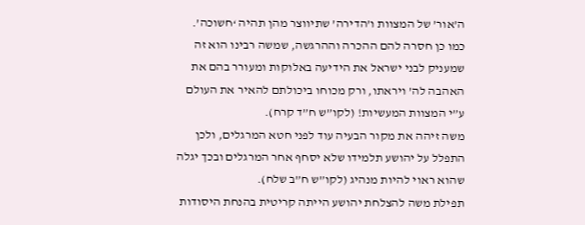ה’אור’ של המצוות ו’הדירה’ שתיווצר מהן תהיה ‘חשוכה’.
כמו כן חסרה להם ההכרה וההרגשה, שמשה רבינו הוא זה שמעניק לבני ישראל את הידיעה באלוקות ומעורר בהם את האהבה לה’ ויראתו, ורק מכוחו ביכולתם להאיר את העולם ע”י המצוות המעשיות! (לקו”ש ח”ד קרח).
משה זיהה את מקור הבעיה עוד לפני חטא המרגלים, ולכן התפלל על יהושע תלמידו שלא יסחף אחר המרגלים ובכך יגלה שהוא ראוי להיות מנהיג (לקו”ש ח”ב שלח).
תפילת משה להצלחת יהושע הייתה קריטית בהנחת היסודות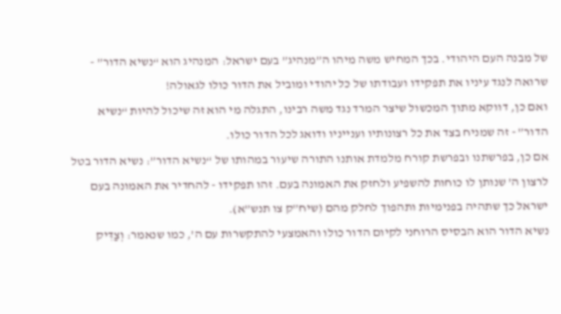של מבנה העם היהודי. בכך המחיש משה מיהו ה”מנהיג” בעם ישראל: המנהיג הוא “נשיא הדור” - שרואה לנגד עיניו את תפקידו ועבודתו של כל יהודי ומוביל את הדור כולו לגאולה!
ואם כן, דווקא מתוך המכשול שיצר המרד נגד משה רבינו, התגלה מי הוא זה שיכול להיות “נשיא הדור” - זה שמניח בצד את כל רצונותיו וענייניו ודואג לכל הדור כולו.
אם כן, בפרשתנו ובפרשת קורח מלמדת אותנו התורה שיעור במהותו של “נשיא הדור”: נשיא הדור בטל לרצון ה’ שנותן לו כוחות להשפיע ולחזק את האמונה בעם. זהו תפקידו - להחדיר את האמונה בעם ישראל כך שתהיה בפנימיות ותהפוך לחלק מהם (שיח”ק צו תנש”א).
נשיא הדור הוא הבסיס הרוחני לקיום הדור כולו והאמצעי להתקשרות עם ה’, כמו שנאמר: וְצַדִּיק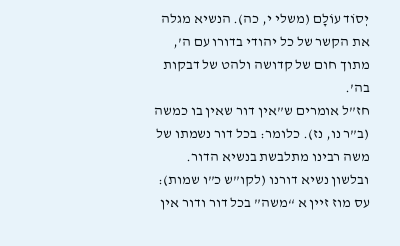יְסוֹד עוֹלָם (משלי י, כה). הנשיא מגלה את הקשר של כל יהודי בדורו עם ה’, מתוך חום של קדושה ולהט של דבקות בה’.
חז”ל אומרים ש”אין דור שאין בו כמשה (ב”ר נו, נז). כלומר: בכל דור נשמתו של משה רבינו מתלבשת בנשיא הדור. ובלשון נשיא דורנו (לקו”ש כ”ו שמות): עס מוז זיין א “משה” בכל דור ודור אין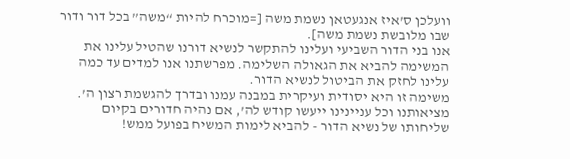וועלכן ס’איז אנגעטאן נשמת משה [=מוכרח להיות “משה” בכל דור ודור שבו מלובשת נשמת משה].
אנו בני הדור השביעי ועלינו להתקשר לנשיא דורנו שהטיל עלינו את המשימה להביא את הגאולה השלימה. מפרשתנו אנו למדים עד כמה עלינו לחזק את הביטול לנשיא הדור.
משימה זו היא יסודית ועיקרית במבנה עמנו ובדרך להגשמת רצון ה’. מציאותנו וכל עניינינו ייעשו קודש לה’, אם נהיה חדורים בקיום שליחותו של נשיא הדור - להביא לימות המשיח בפועל ממש!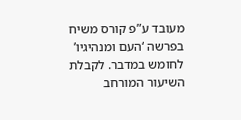מעובד ע”פ קורס משיח בפרשה ‘העם ומנהיגיו’ לחומש במדבר. לקבלת השיעור המורחב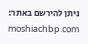ניתן להירשם באתר: moshiachbp.com